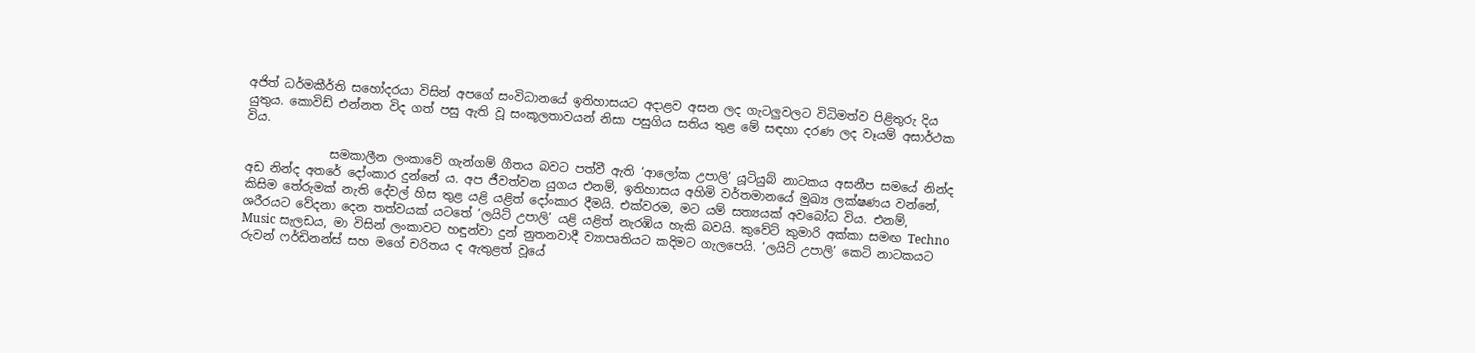අජිත් ධර්මකීර්ති සහෝදරයා විසින් අපගේ සංවිධානයේ ඉතිහාසයට අදාළව අසන ලද ගැටලුවලට විධිමත්ව පිළිතුරු දිය යුතුය. කොවිඩ් එන්නත විද ගත් පසු ඇති වූ සංකූලතාවයන් නිසා පසුගිය සතිය තුළ මේ සඳහා දරණ ලද වෑයම් අසාර්ථක විය.

              සමකාලීන ලංකාවේ ගැන්ගම් ගීතය බවට පත්වී ඇති ‘ආලෝක උපාලි’ යූටියුබ් නාටකය අසනීප සමයේ නින්ද අඩ නින්ද අතරේ දෝංකාර දුන්නේ ය. අප ජීවත්වන යුගය එනම්, ඉතිහාසය අහිමි වර්තමානයේ මුඛ්‍ය ලක්ෂණය වන්නේ, කිසිම තේරුමක් නැති දේවල් හිස තුළ යළි යළිත් දෝංකාර දීමයි. එක්වරම, මට යම් සත්‍යයක් අවබෝධ විය. එනම්, ශරීරයට වේදනා දෙන තත්වයක් යටතේ ‘ලයිට් උපාලි’ යළි යළිත් නැරඹිය හැකි බවයි. කුවේට් කුමාරි අක්කා සමඟ Techno Music සැලඩය, මා විසින් ලංකාවට හඳුන්වා දුන් නුතනවාදී ව්‍යාපෘතියට කදිමට ගැලපෙයි. ‘ලයිට් උපාලි’ කෙටි නාටකයට රුවන් ෆර්ඩිනන්ස් සහ මගේ චරිතය ද ඇතුළත් වූයේ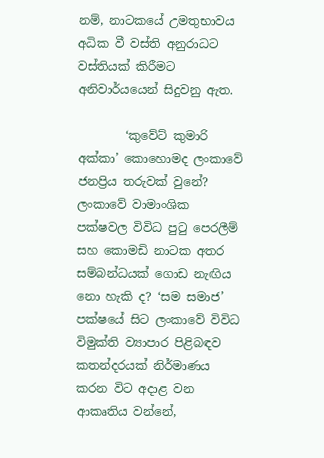නම්, නාටකයේ උමතුභාවය අධික වී වස්ති අනුරාධට වස්තියක් කිරීමට අනිවාර්යයෙන් සිදුවනු ඇත.

        ‘කුවේට් කුමාරි අක්කා’ කොහොමද ලංකාවේ ජනප්‍රිය තරුවක් වුනේ? ලංකාවේ වාමාංශික පක්ෂවල විවිධ පුටු පෙරලීම් සහ කොමඩි නාටක අතර සම්බන්ධයක් ගොඩ නැඟිය නො හැකි ද? ‘සම සමාජ’ පක්ෂයේ සිට ලංකාවේ විවිධ විමුක්ති ව්‍යාපාර පිළිබඳව කතන්දරයක් නිර්මාණය කරන විට අදාළ වන ආකෘතිය වන්නේ,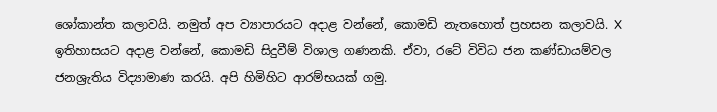ශෝකාන්ත කලාවයි. නමුත් අප ව්‍යාපාරයට අදාළ වන්නේ, කොමඩි නැතහොත් ප්‍රහසන කලාවයි. X ඉතිහාසයට අදාළ වන්නේ, කොමඩි සිදුවීම් විශාල ගණනකි. ඒවා, රටේ විවිධ ජන කණ්ඩායම්වල ජනශ්‍රැතිය විද්‍යාමාණ කරයි. අපි හිමිහිට ආරම්භයක් ගමු.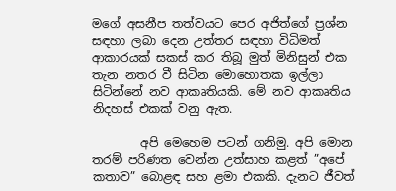මගේ අසනීප තත්වයට පෙර අජිත්ගේ ප්‍රශ්න සඳහා ලබා දෙන උත්තර සඳහා විධිමත් ආකාරයක් සකස් කර තිබූ මුත් මිනිසුන් එක තැන නතර වී සිටින මොහොතක ඉල්ලා සිටින්නේ නව ආකෘතියකි. මේ නව ආකෘතිය නිදහස් එකක් වනු ඇත.

        අපි මෙහෙම පටන් ගනිමු. අපි මොන තරම් පරිණත වෙන්න උත්සාහ කළත් ”අපේ කතාව” බොළඳ සහ ළමා එකකි. දැනට ජීවත්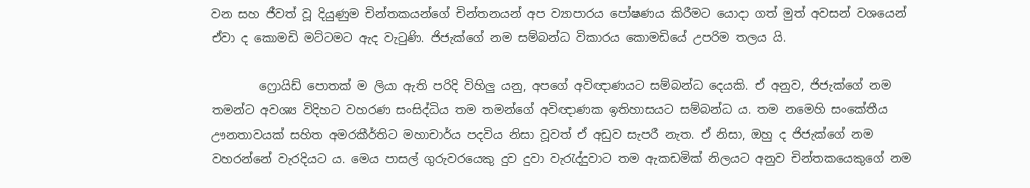වන සහ ජීවත් වූ දියුණුම චින්තකයන්ගේ චින්තනයන් අප ව්‍යාපාරය පෝෂණය කිරීමට යොදා ගත් මුත් අවසන් වශයෙන් ඒවා ද කොමඩි මට්ටමට ඇද වැටුණි. ජිජැක්ගේ නම සම්බන්ධ විකාරය කොමඩියේ උපරිම තලය යි.

        ෆ්‍රොයිඩ් පොතක් ම ලියා ඇති පරිදි විහිලු යනු, අපගේ අවිඥාණයට සම්බන්ධ දෙයකි. ඒ අනුව, ජිජැක්ගේ නම තමන්ට අවශ්‍ය විදිහට වහරණ සංසිද්ධිය තම තමන්ගේ අවිඥාණක ඉතිහාසයට සම්බන්ධ ය. තම නමෙහි සංකේතීය ඌනතාවයක් සහිත අමරකීර්තිට මහාචාර්ය පදවිය නිසා වූවත් ඒ අඩුව සැපරී නැත. ඒ නිසා, ඔහු ද ජිජැක්ගේ නම වහරන්නේ වැරදියට ය. මෙය පාසල් ගුරුවරයෙකු දුව දුවා වැරැද්දුවාට තම ඇකඩමික් නිලයට අනුව චින්තකයෙකුගේ නම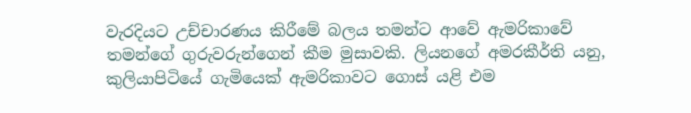වැරදියට උච්චාරණය කිරීමේ බලය තමන්ට ආවේ ඇමරිකාවේ තමන්ගේ ගුරුවරුන්ගෙන් කීම මුසාවකි. ලියනගේ අමරකීර්ති යනු, කුලියාපිටියේ ගැමියෙක් ඇමරිකාවට ගොස් යළි එම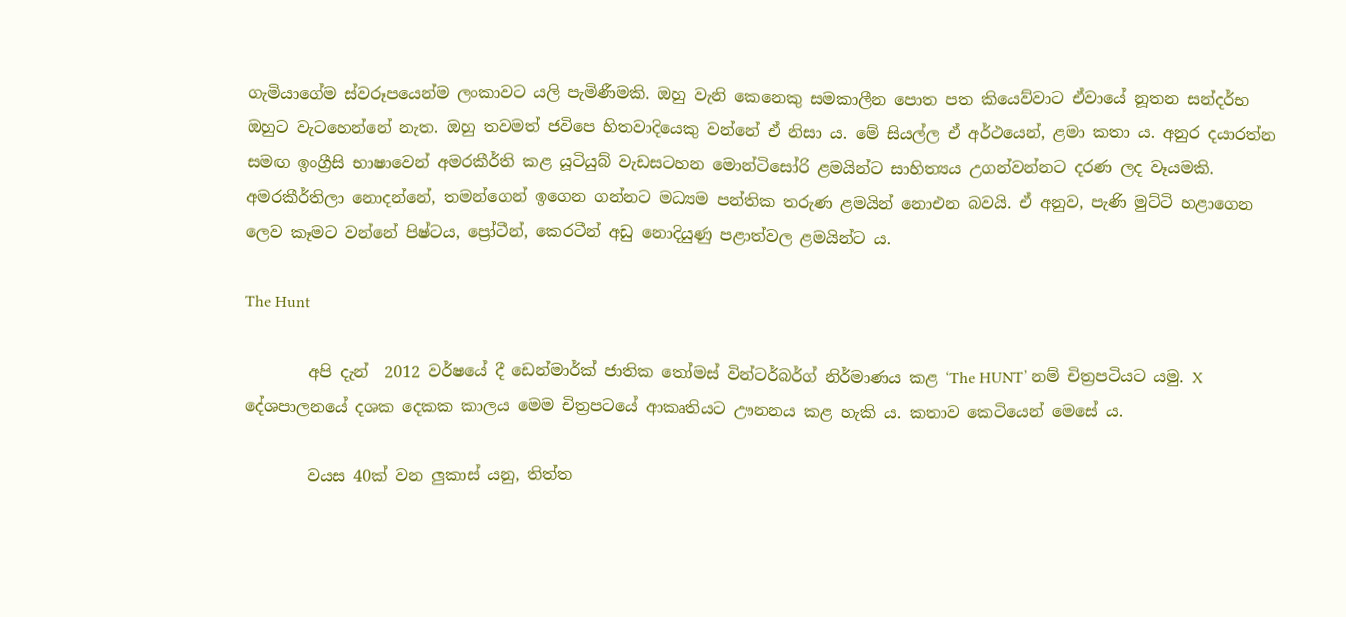ගැමියාගේම ස්වරූපයෙන්ම ලංකාවට යලි පැමිණීමකි. ඔහු වැනි කෙනෙකු සමකාලීන පොත පත කියෙව්වාට ඒවායේ නූතන සන්දර්භ ඔහුට වැටහෙන්නේ නැත. ඔහු තවමත් ජවිපෙ හිතවාදියෙකු වන්නේ ඒ නිසා ය. මේ සියල්ල ඒ අර්ථයෙන්, ළමා කතා ය. අනුර දයාරත්න  සමඟ ඉංග්‍රීසි භාෂාවෙන් අමරකීර්ති කළ යූටියුබ් වැඩසටහන මොන්ටිසෝරි ළමයින්ට සාහිත්‍යය උගන්වන්නට දරණ ලද වෑයමකි.  අමරකීර්තිලා නොදන්නේ, තමන්ගෙන් ඉගෙන ගන්නට මධ්‍යම පන්තික තරුණ ළමයින් නොඑන බවයි. ඒ අනුව, පැණි මුට්ටි හළාගෙන ලෙව කෑමට වන්නේ පිෂ්ටය, ප්‍රෝටීන්, කෙරටීන් අඩු නොදියුණු පළාත්වල ළමයින්ට ය.

The Hunt

        අපි දැන්  2012 වර්ෂයේ දී ඩෙන්මාර්ක් ජාතික තෝමස් වින්ටර්බර්ග් නිර්මාණය කළ ‘The HUNT’ නම් චිත්‍රපටියට යමු. X දේශපාලනයේ දශක දෙකක කාලය මෙම චිත්‍රපටයේ ආකෘතියට ඌනනය කළ හැකි ය. කතාව කෙටියෙන් මෙසේ ය.

        වයස 40ක් වන ලුකාස් යනු, තිත්ත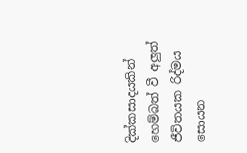දික්කසාදයකින් හෙම්බත් වී අලුත් ජීවිතයක රිද්මය සොයන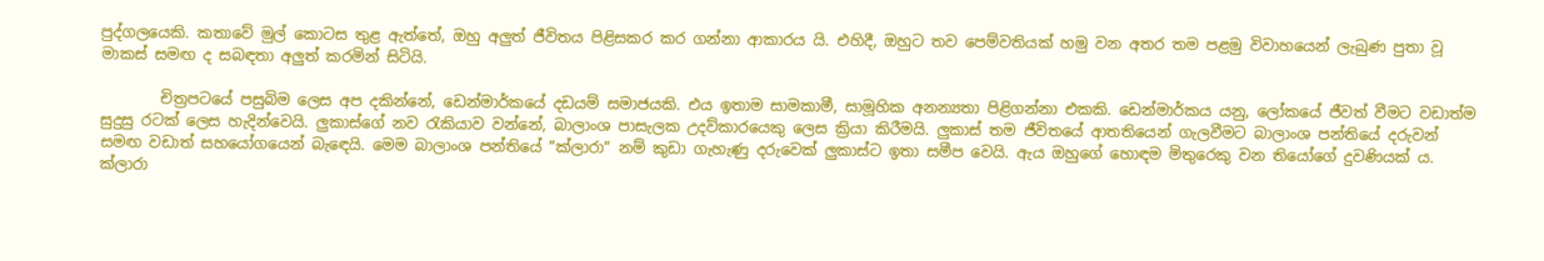පුද්ගලයෙකි. කතාවේ මුල් කොටස තුළ ඇත්තේ, ඔහු අලුත් ජීවිතය පිළිසකර කර ගන්නා ආකාරය යි. එහිදී, ඔහුට තව පෙම්වතියක් හමු වන අතර තම පළමු විවාහයෙන් ලැබුණ පුතා වූ මාකස් සමඟ ද සබඳතා අලුත් කරමින් සිටියි.

        චිත්‍රපටයේ පසුබිම ලෙස අප දකින්නේ, ඩෙන්මාර්කයේ දඩයම් සමාජයකි. එය ඉතාම සාමකාමී, සාමූහික අනන්‍යතා පිළිගන්නා එකකි. ඩෙන්මාර්කය යනු, ලෝකයේ ජීවත් වීමට වඩාත්ම සුදුසු රටක් ලෙස හැදින්වෙයි. ලුකාස්ගේ නව රැකියාව වන්නේ, බාලාංශ පාසැලක උදව්කාරයෙකු ලෙස ක්‍රියා කිරීමයි. ලුකාස් තම ජීවිතයේ ආතතියෙන් ගැලවීමට බාලාංශ පන්තියේ දරුවන් සමඟ වඩාත් සහයෝගයෙන් බැඳෙයි. මෙම බාලාංශ පන්තියේ ”ක්ලාරා” නම් කුඩා ගැහැණු දරුවෙක් ලුකාස්ට ඉතා සමීප වෙයි. ඇය ඔහුගේ හොඳම මිතුරෙකු වන තියෝගේ දුවණියක් ය. ක්ලාරා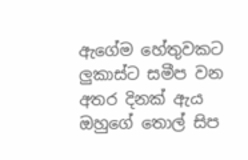ඇගේම හේතුවකට ලුකාස්ට සමීප වන අතර දිනක් ඇය ඔහුගේ තොල් සිප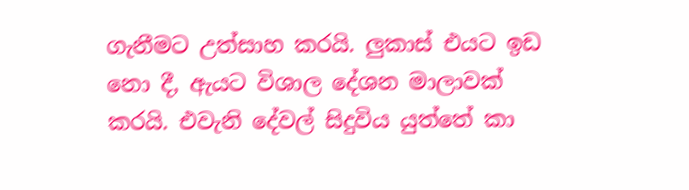ගැනීමට උත්සාහ කරයි. ලුකාස් එයට ඉඩ නො දී, ඇයට විශාල දේශන මාලාවක් කරයි. එවැනි දේවල් සිදුවිය යුත්තේ කා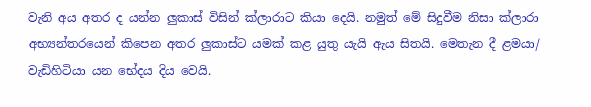වැනි අය අතර ද යන්න ලුකාස් විසින් ක්ලාරාට කියා දෙයි. නමුත් මේ සිදුවීම නිසා ක්ලාරා අභ්‍යන්තරයෙන් කිපෙන අතර ලුකාස්ට යමක් කළ යුතු යැයි ඇය සිතයි. මෙතැන දී ළමයා/ වැඩිහිටියා යන භේදය දිය වෙයි.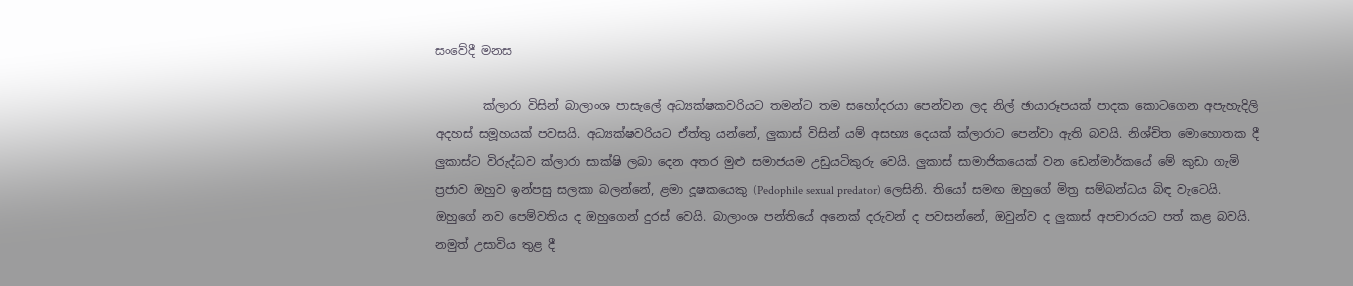සංවේදී මනස

        ක්ලාරා විසින් බාලාංශ පාසැලේ අධ්‍යක්ෂකවරියට තමන්ට තම සහෝදරයා පෙන්වන ලද නිල් ඡායාරූපයක් පාදක කොටගෙන අපැහැදිලි අදහස් සමූහයක් පවසයි. අධ්‍යක්ෂවරියට ඒත්තු යන්නේ, ලුකාස් විසින් යම් අසභ්‍ය දෙයක් ක්ලාරාට පෙන්වා ඇති බවයි. නිශ්චිත මොහොතක දී ලුකාස්ට විරුද්ධව ක්ලාරා සාක්ෂි ලබා දෙන අතර මුළු සමාජයම උඩුයටිකුරු වෙයි. ලුකාස් සාමාජිකයෙක් වන ඩෙන්මාර්කයේ මේ කුඩා ගැමි ප්‍රජාව ඔහුව ඉන්පසු සලකා බලන්නේ, ළමා දූෂකයෙකු (Pedophile sexual predator) ලෙසිනි. තියෝ සමඟ ඔහුගේ මිත්‍ර සම්බන්ධය බිඳ වැටෙයි. ඔහුගේ නව පෙම්වතිය ද ඔහුගෙන් දුරස් වෙයි. බාලාංශ පන්තියේ අනෙක් දරුවන් ද පවසන්නේ, ඔවුන්ව ද ලුකාස් අපචාරයට පත් කළ බවයි. නමුත් උසාවිය තුළ දී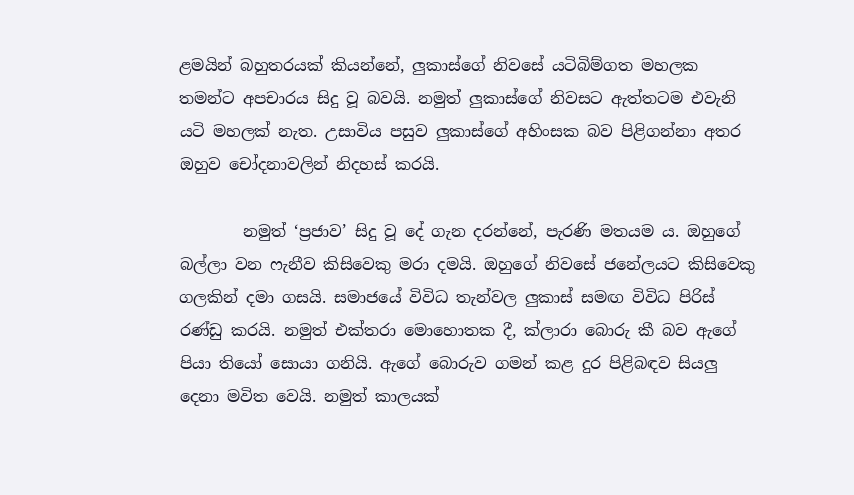ළමයින් බහුතරයක් කියන්නේ, ලුකාස්ගේ නිවසේ යටිබිම්ගත මහලක තමන්ට අපචාරය සිදු වූ බවයි. නමුත් ලුකාස්ගේ නිවසට ඇත්තටම එවැනි යටි මහලක් නැත. උසාවිය පසුව ලුකාස්ගේ අහිංසක බව පිළිගන්නා අතර ඔහුව චෝදනාවලින් නිදහස් කරයි.

        නමුත් ‘ප්‍රජාව’ සිදු වූ දේ ගැන දරන්නේ, පැරණි මතයම ය. ඔහුගේ බල්ලා වන ෆැනීව කිසිවෙකු මරා දමයි. ඔහුගේ නිවසේ ජනේලයට කිසිවෙකු ගලකින් දමා ගසයි. සමාජයේ විවිධ තැන්වල ලුකාස් සමඟ විවිධ පිරිස් රණ්ඩු කරයි. නමුත් එක්තරා මොහොතක දී, ක්ලාරා බොරු කී බව ඇගේ පියා තියෝ සොයා ගනියි. ඇගේ බොරුව ගමන් කළ දුර පිළිබඳව සියලු දෙනා මවිත වෙයි. නමුත් කාලයක්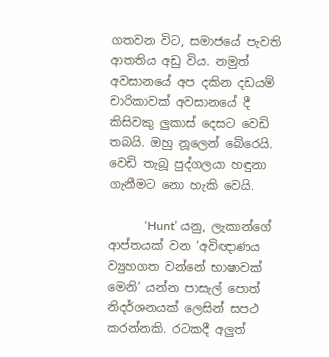ගතවන විට, සමාජයේ පැවති ආතතිය අඩු විය. නමුත් අවසානයේ අප දකින දඩයම් චාරිකාවක් අවසානයේ දී කිසිවකු ලුකාස් දෙසට වෙඩි තබයි. ඔහු නූලෙන් බේරෙයි. වෙඩි තැබූ පුද්ගලයා හඳුනා ගැනීමට නො හැකි වෙයි.

            ‘Hunt’ යනු, ලැකාන්ගේ ආප්තයක් වන ‘අවිඥාණය ව්‍යුහගත වන්නේ භාෂාවක් මෙනි’ යන්න පාසැල් පොත් නිදර්ශනයක් ලෙසින් සපථ කරන්නකි. රටකදී අලුත්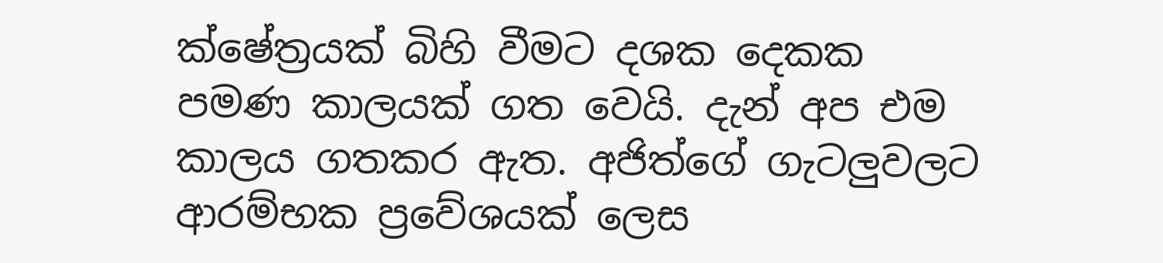ක්ෂේත්‍රයක් බිහි වීමට දශක දෙකක පමණ කාලයක් ගත වෙයි. දැන් අප එම කාලය ගතකර ඇත. අජිත්ගේ ගැටලුවලට ආරම්භක ප්‍රවේශයක් ලෙස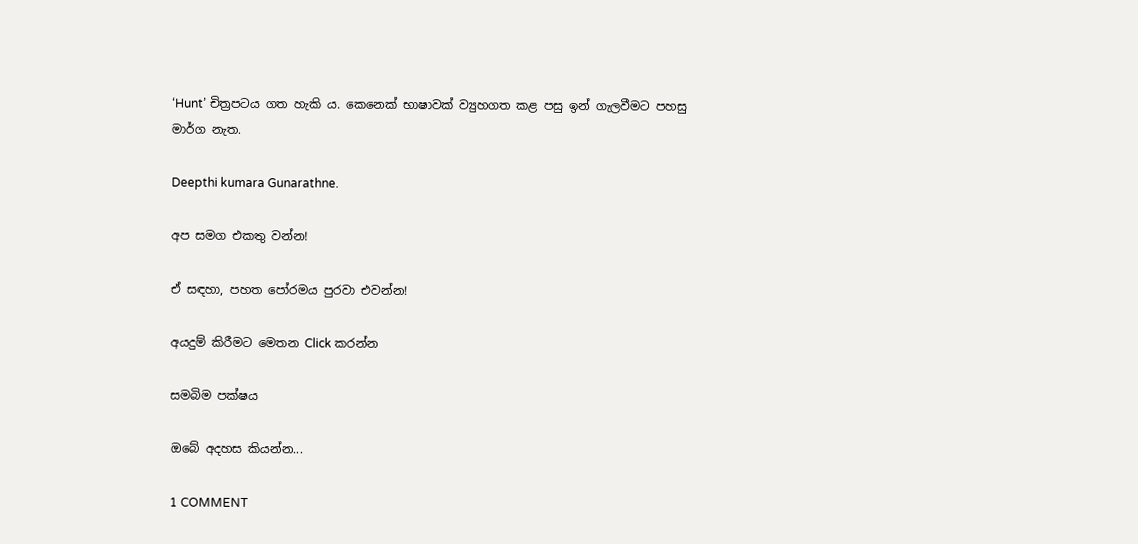‘Hunt’ චිත්‍රපටය ගත හැකි ය. කෙනෙක් භාෂාවක් ව්‍යුහගත කළ පසු ඉන් ගැලවීමට පහසු මාර්ග නැත.

Deepthi kumara Gunarathne.

අප සමග එකතු වන්න!

ඒ සඳහා, පහත පෝරමය පුරවා එවන්න!

අයදුම් කිරීමට මෙතන Click කරන්න

සමබිම පක්ෂය

ඔබේ අදහස කියන්න...

1 COMMENT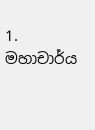1. මහාචාර්ය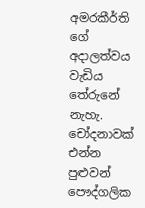අමරකීර්ති ගේ අදාලත්වය වැඩිය තේරුනේ නැහැ. චෝදනාවක් එන්න පුළුවන් පෞද්ගලික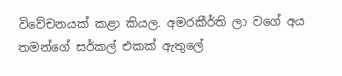විවේචනයක් කළා කියල. අමරකීර්ති ලා වගේ අය තමන්ගේ සර්කල් එකක් ඇතුලේ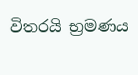විතරයි භ්‍රමණය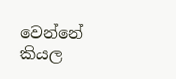වෙන්නේ කියල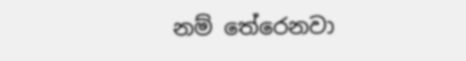නම් තේරෙනවා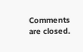Comments are closed.